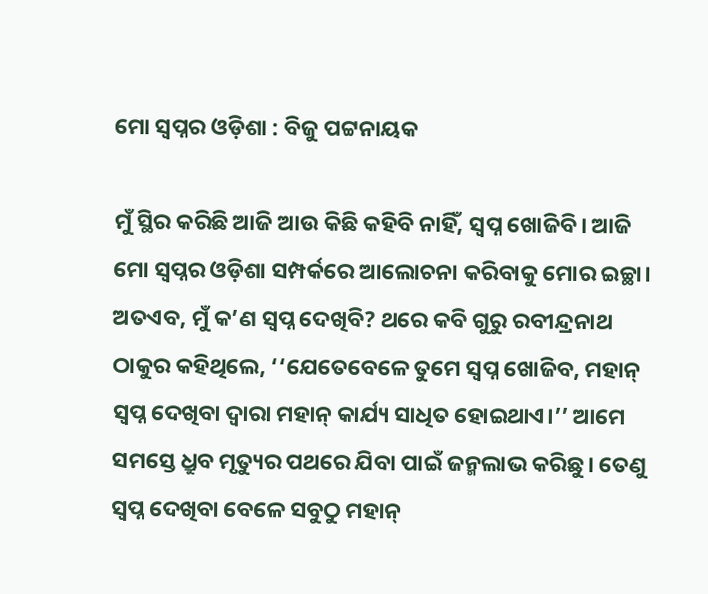ମୋ ସ୍ବପ୍ନର ଓଡ଼ିଶା : ବିଜୁ ପଟ୍ଟନାୟକ

ମୁଁ ସ୍ଥିର କରିଛି ଆଜି ଆଉ କିଛି କହିବି ନାହିଁ, ସ୍ବପ୍ନ ଖୋଜିବି। ଆଜି ମୋ ସ୍ବପ୍ନର ଓଡ଼ିଶା ସମ୍ପର୍କରେ ଆଲୋଚନା କରିବାକୁ ମୋର ଇଚ୍ଛା। ଅତଏବ, ମୁଁ କ’ଣ ସ୍ବପ୍ନ ଦେଖିବି? ଥରେ କବି ଗୁରୁ ରବୀନ୍ଦ୍ରନାଥ ଠାକୁର କହିଥିଲେ, ‘‘ଯେତେବେଳେ ତୁମେ ସ୍ବପ୍ନ ଖୋଜିବ, ମହାନ୍‌ ସ୍ବପ୍ନ ଦେଖିବା ଦ୍ବାରା ମହାନ୍‌ କାର୍ଯ୍ୟ ସାଧିତ ହୋଇଥାଏ।’’ ଆମେ ସମସ୍ତେ ଧ୍ରୁବ ମୃତ୍ୟୁର ପଥରେ ଯିବା ପାଇଁ ଜନ୍ମଲାଭ କରିଛୁ। ତେଣୁ ସ୍ବପ୍ନ ଦେଖିବା ବେଳେ ସବୁଠୁ ମହାନ୍‌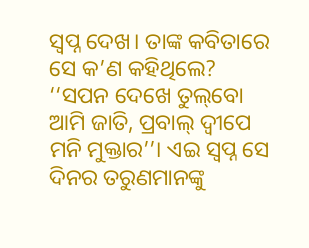ସ୍ବପ୍ନ ଦେଖ। ତାଙ୍କ କବିତାରେ ସେ କ’ଣ କହିଥିଲେ? ‘‘ସପନ ଦେଖେ ତୁଲ୍‌ବୋ ଆମି ଜାତି, ପ୍ରବାଲ୍‌ ଦ୍ବୀପେ ମନି ମୁକ୍ତାର’’। ଏଇ ସ୍ବପ୍ନ ସେ ଦିନର ତରୁଣମାନଙ୍କୁ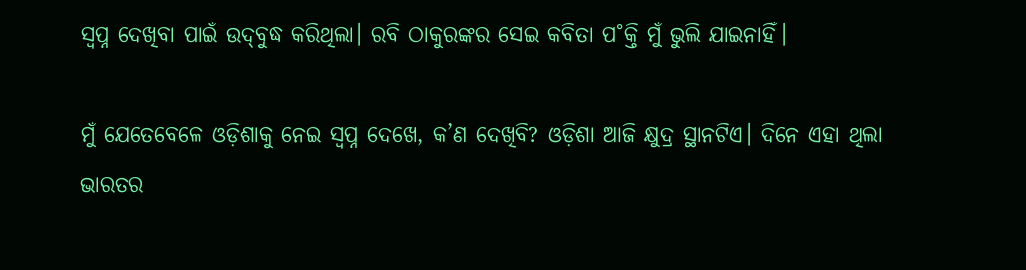ସ୍ବପ୍ନ ଦେଖିବା ପାଇଁ ଉଦ୍‌ବୁଦ୍ଧ କରିଥିଲା। ରବି ଠାକୁରଙ୍କର ସେଇ କବିତା ପ˚କ୍ତି ମୁଁ ଭୁଲି ଯାଇନାହିଁ।

ମୁଁ ଯେତେବେଳେ ଓଡ଼ିଶାକୁ ନେଇ ସ୍ବପ୍ନ ଦେଖେ, କ’ଣ ଦେଖିବି? ଓଡ଼ିଶା ଆଜି କ୍ଷୁଦ୍ର ସ୍ଥାନଟିଏ। ଦିନେ ଏହା ଥିଲା ଭାରତର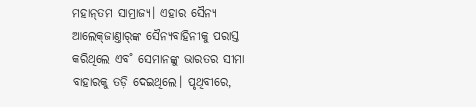ମହାନ୍‌ତମ ସାମ୍ରାଜ୍ୟ। ଏହାର ସୈନ୍ୟ ଆଲେକ୍‌ଜାଣ୍ତାର‌୍‌ଙ୍କ ସୈନ୍ୟବାହିନୀକୁ ପରାସ୍ତ କରିଥିଲେ ଏବ˚ ସେମାନଙ୍କୁ ଭାରତର ସୀମା ବାହାରକୁ ତଡ଼ି ଦେଇଥିଲେ। ପୃଥିବୀରେ,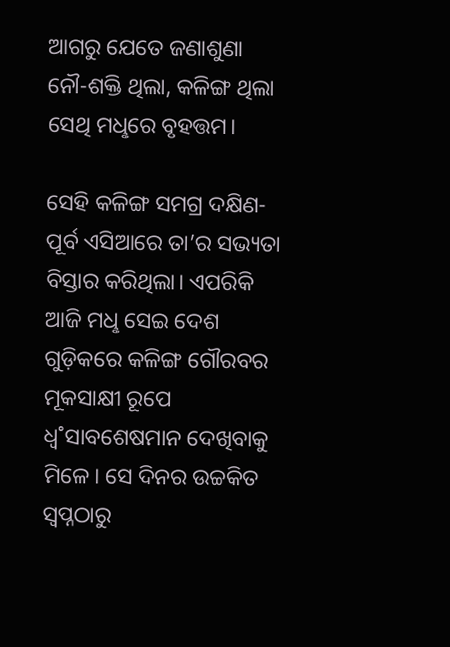ଆଗରୁ ଯେତେ ଜଣାଶୁଣା ନୌ-ଶକ୍ତି ଥିଲା, କଳିଙ୍ଗ ଥିଲା ସେଥି ମଧୢରେ ବୃହତ୍ତମ।

ସେହି କଳିଙ୍ଗ ସମଗ୍ର ଦକ୍ଷିଣ-ପୂର୍ବ ଏସିଆରେ ତା’ର ସଭ୍ୟତା ବିସ୍ତାର କରିଥିଲା। ଏପରିକି ଆଜି ମଧୢ ସେଇ ଦେଶ ଗୁଡ଼ିକରେ କଳିଙ୍ଗ ଗୌରବର ମୂକସାକ୍ଷୀ ରୂପେ ଧ୍ବ˚ସାବଶେଷମାନ ଦେଖିବାକୁ ମିଳେ। ସେ ଦିନର ଉଚ୍ଚକିତ ସ୍ବପ୍ନଠାରୁ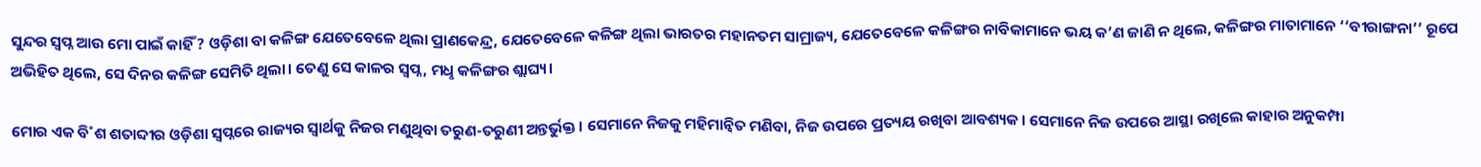ସୁନ୍ଦର ସ୍ବପ୍ନ ଆଉ ମୋ ପାଇଁ କାହିଁ? ଓଡ଼ିଶା ବା କଳିଙ୍ଗ ଯେତେବେଳେ ଥିଲା ପ୍ରାଣକେନ୍ଦ୍ର, ଯେତେବେଳେ କଳିଙ୍ଗ ଥିଲା ଭାରତର ମହାନତମ ସାମ୍ରାଜ୍ୟ, ଯେତେବେଳେ କଳିଙ୍ଗର ନାବିକାମାନେ ଭୟ କ’ଣ ଜାଣି ନ ଥିଲେ, କଳିଙ୍ଗର ମାତାମାନେ ‘‘ବୀରାଙ୍ଗନା’’ ରୂପେ ଅଭିହିତ ଥିଲେ, ସେ ଦିନର କଳିଙ୍ଗ ସେମିତି ଥିଲା। ତେଣୁ ସେ କାଳର ସ୍ବପ୍ନ, ମଧୢ କଳିଙ୍ଗର ଶ୍ଲାଘ୍ୟ।

ମୋର ଏକ ବି˚ଶ ଶତାବ୍ଦୀର ଓଡ଼ିଶା ସ୍ବପ୍ନରେ ରାଜ୍ୟର ସ୍ବାର୍ଥକୁ ନିଜର ମଣୁଥିବା ତରୁଣ-ତରୁଣୀ ଅନ୍ତର୍ଭୁକ୍ତ। ସେମାନେ ନିଜକୁ ମହିମାନ୍ବିତ ମଣିବା, ନିଜ ଉପରେ ପ୍ରତ୍ୟୟ ରଖିବା ଆବଶ୍ୟକ। ସେମାନେ ନିଜ ଉପରେ ଆସ୍ଥା ରଖିଲେ କାହାର ଅନୁକମ୍ପା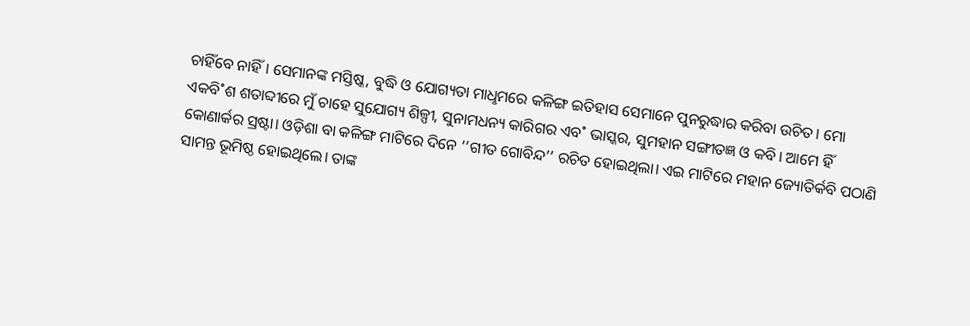ଚାହିଁବେ ନାହିଁ। ସେମାନଙ୍କ ମସ୍ତିଷ୍କ, ବୁଦ୍ଧି ଓ ଯୋଗ୍ୟତା ମାଧୢମରେ କଳିଙ୍ଗ ଇତିହାସ ସେମାନେ ପୁନରୁଦ୍ଧାର କରିବା ଉଚିତ। ମୋ ଏକବି˚ଶ ଶତାବ୍ଦୀରେ ମୁଁ ଚାହେ ସୁଯୋଗ୍ୟ ଶିଳ୍ପୀ, ସୁନାମଧନ୍ୟ କାରିଗର ଏବ˚ ଭାସ୍କର, ସୁମହାନ ସଙ୍ଗୀତଜ୍ଞ ଓ କବି। ଆମେ ହିଁ କୋଣାର୍କର ସ୍ରଷ୍ଟା। ଓଡ଼ିଶା ବା କଳିଙ୍ଗ ମାଟିରେ ଦିନେ ‘‘ଗୀତ ଗୋବିନ୍ଦ’’ ରଚିତ ହୋଇଥିଲା। ଏଇ ମାଟିରେ ମହାନ ଜ୍ୟୋତିର୍କବି ପଠାଣି ସାମନ୍ତ ଭୂମିଷ୍ଠ ହୋଇଥିଲେ। ତାଙ୍କ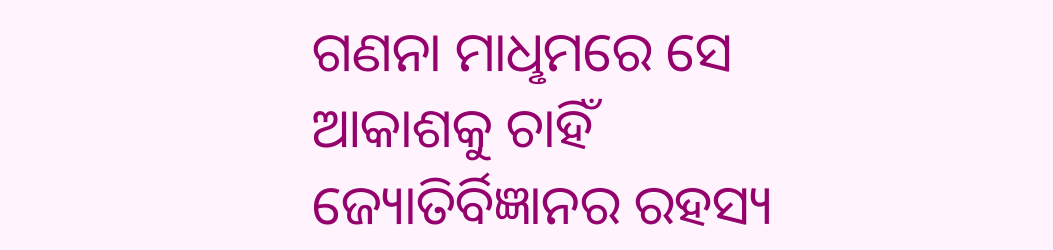ଗଣନା ମାଧୢମରେ ସେ ଆକାଶକୁ ଚାହିଁ ଜ୍ୟୋତିର୍ବିଜ୍ଞାନର ରହସ୍ୟ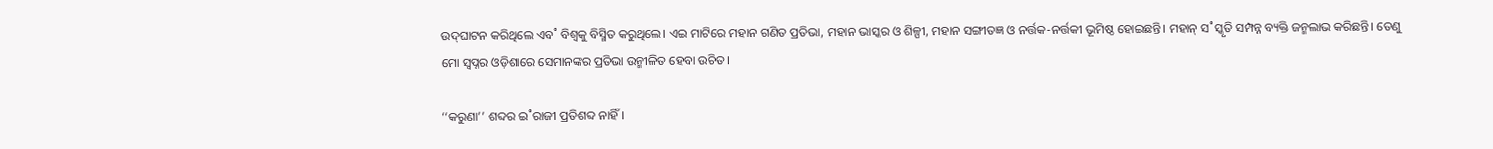ଉଦ୍‌ଘାଟନ କରିଥିଲେ ଏବ˚ ବିଶ୍ବକୁ ବିସ୍ମିତ କରୁଥିଲେ। ଏଇ ମାଟିରେ ମହାନ ଗଣିତ ପ୍ରତିଭା, ମହାନ ଭାସ୍କର ଓ ଶିଳ୍ପୀ, ମହାନ ସଙ୍ଗୀତଜ୍ଞ ଓ ନର୍ତ୍ତକ-ନର୍ତ୍ତକୀ ଭୂମିଷ୍ଠ ହୋଇଛନ୍ତି। ମହାନ୍‌ ସ˚ସ୍କୃତି ସମ୍ପନ୍ନ ବ୍ୟକ୍ତି ଜନ୍ମଲାଭ କରିଛନ୍ତି। ତେଣୁ ମୋ ସ୍ବପ୍ନର ଓଡ଼ିଶାରେ ସେମାନଙ୍କର ପ୍ରତିଭା ଉନ୍ମୀଳିତ ହେବା ଉଚିତ।

‘‘କରୁଣା’’ ଶବ୍ଦର ଇ˚ରାଜୀ ପ୍ରତିଶବ୍ଦ ନାହିଁ।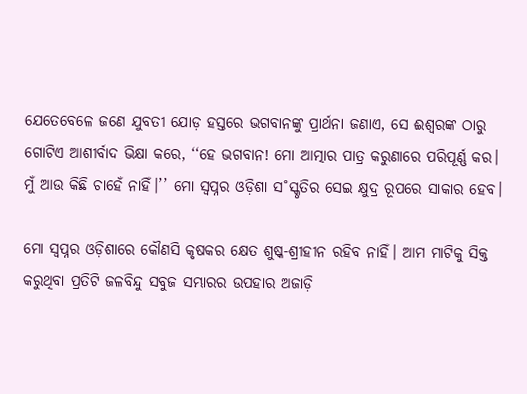ଯେତେବେଳେ ଜଣେ ଯୁବତୀ ଯୋଡ଼ ହସ୍ତରେ ଭଗବାନଙ୍କୁ ପ୍ରାର୍ଥନା ଜଣାଏ, ସେ ଈଶ୍ବରଙ୍କ ଠାରୁ ଗୋଟିଏ ଆଶୀର୍ବାଦ ଭିକ୍ଷା କରେ, ‘‘ହେ ଭଗବାନ! ମୋ ଆତ୍ମାର ପାତ୍ର କରୁଣାରେ ପରିପୂର୍ଣ୍ଣ କର। ମୁଁ ଆଉ କିଛି ଚାହେଁ ନାହିଁ।’’ ମୋ ସ୍ବପ୍ନର ଓଡ଼ିଶା ସ˚ସ୍କୃତିର ସେଇ କ୍ଷୁଦ୍ର ରୂପରେ ସାକାର ହେବ।

ମୋ ସ୍ୱପ୍ନର ଓଡ଼ିଶାରେ କୌଣସି କୃଷକର କ୍ଷେତ ଶୁଷ୍କ-ଶ୍ରୀହୀନ ରହିବ ନାହିଁ। ଆମ ମାଟିକୁ ସିକ୍ତ କରୁଥିବା ପ୍ରତିଟି ଜଳବିନ୍ଦୁ ସବୁଜ ସମ୍ଭାରର ଉପହାର ଅଜାଡ଼ି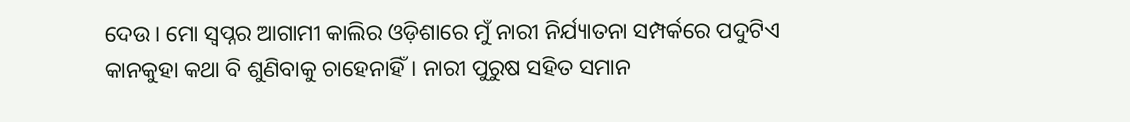ଦେଉ। ମୋ ସ୍ବପ୍ନର ଆଗାମୀ କାଲିର ଓଡ଼ିଶାରେ ମୁଁ ନାରୀ ନିର୍ଯ୍ୟାତନା ସମ୍ପର୍କରେ ପଦୁଟିଏ କାନକୁହା କଥା ବି ଶୁଣିବାକୁ ଚାହେନାହିଁ। ନାରୀ ପୁରୁଷ ସହିତ ସମାନ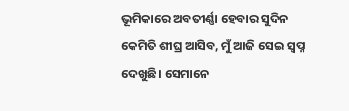ଭୂମିକାରେ ଅବତୀର୍ଣ୍ଣା ହେବାର ସୁଦିନ କେମିତି ଶୀଘ୍ର ଆସିବ, ମୁଁ ଆଜି ସେଇ ସ୍ବପ୍ନ ଦେଖୁଛି। ସେମାନେ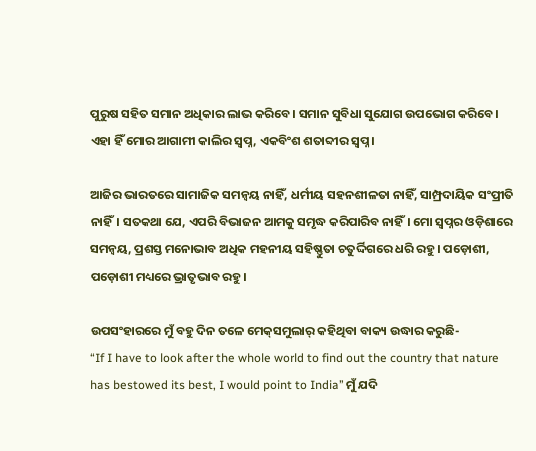ପୁରୁଷ ସହିତ ସମାନ ଅଧିକାର ଲାଭ କରିବେ। ସମାନ ସୁବିଧା ସୁଯୋଗ ଉପଭୋଗ କରିବେ। ଏହା ହିଁ ମୋର ଆଗାମୀ କାଲିର ସ୍ବପ୍ନ, ଏକବିଂଶ ଶତାବ୍ଦୀର ସ୍ବପ୍ନ।

ଆଜିର ଭାରତରେ ସାମାଜିକ ସମନ୍ବୟ ନାହିଁ, ଧର୍ମୀୟ ସହନଶୀଳତା ନାହିଁ, ସାମ୍ପ୍ରଦାୟିକ ସଂପ୍ରୀତି ନାହିଁ। ସତକଥା ଯେ, ଏପରି ବିଭାଜନ ଆମକୁ ସମୃଦ୍ଧ କରିପାରିବ ନାହିଁ। ମୋ ସ୍ୱପ୍ନର ଓଡ଼ିଶାରେ ସମନ୍ବୟ, ପ୍ରଶସ୍ତ ମନୋଭାବ ଅଧିକ ମହନୀୟ ସହିଷ୍ଣୁତା ଚତୁର୍ଦ୍ଦିଗରେ ଧରି ରହୁ। ପଡ଼ୋଶୀ, ପଡ଼ୋଶୀ ମଧ୍ୟରେ ଭ୍ରାତୃଭାବ ରହୁ।

ଉପସଂହାରରେ ମୁଁ ବହୁ ଦିନ ତଳେ ମେକ୍‍ସମୁଲାର୍ କହିଥିବା ବାକ୍ୟ ଉଦ୍ଧାର କରୁଛି-
“If I have to look after the whole world to find out the country that nature has bestowed its best, I would point to India’’ ମୁଁ ଯଦି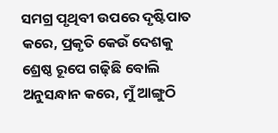ସମଗ୍ର ପୃଥିବୀ ଉପରେ ଦୃଷ୍ଟିପାତ କରେ, ପ୍ରକୃତି କେଉଁ ଦେଶକୁ ଶ୍ରେଷ୍ଠ ରୂପେ ଗଢ଼ିଛି ବୋଲି ଅନୁସନ୍ଧାନ କରେ, ମୁଁ ଆଙ୍ଗୁଠି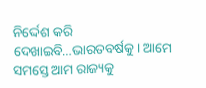ନିର୍ଦ୍ଦେଶ କରି ଦେଖାଇବି…ଭାରତବର୍ଷକୁ। ଆମେ ସମସ୍ତେ ଆମ ରାଜ୍ୟକୁ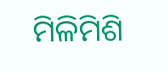ମିଳିମିଶି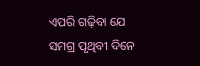ଏପରି ଗଢ଼ିବା ଯେ ସମଗ୍ର ପୃଥିବୀ ଦିନେ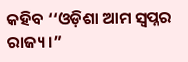କହିବ ‘‘ଓଡ଼ିଶା ଆମ ସ୍ବପ୍ନର ରାଜ୍ୟ।”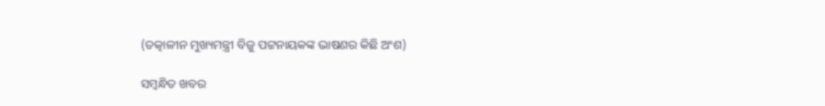(ତତ୍କାଳୀନ ମୁଖ୍ୟମନ୍ତ୍ରୀ ବିଜୁ ପଟ୍ଟନାୟକଙ୍କ ଭାଷଣର କିଛି ଅଂଶ)

ସମ୍ବନ୍ଧିତ ଖବର